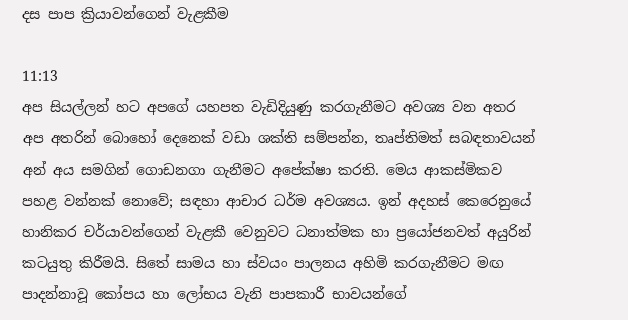දස පාප ක්‍රියාවන්ගෙන් වැළකීම

11:13
අප සියල්ලන් හට අපගේ යහපත වැඩිදියුණු කරගැනීමට අවශ්‍ය වන අතර අප අතරින් බොහෝ දෙනෙක් වඩා ශක්ති සම්පන්න, තෘප්තිමත් සබඳතාවයන් අන් අය සමගින් ගොඩනගා ගැනීමට අපේක්ෂා කරති. මෙය ආකස්මිකව පහළ වන්නක් නොවේ; සඳහා ආචාර ධර්ම අවශ්‍යය. ඉන් අදහස් කෙරෙනුයේ හානිකර චර්යාවන්ගෙන් වැළකී වෙනුවට ධනාත්මක හා ප්‍රයෝජනවත් අයුරින් කටයුතු කිරීමයි. සිතේ සාමය හා ස්වයං පාලනය අහිමි කරගැනීමට මඟ පාදන්නාවූ කෝපය හා ලෝභය වැනි පාපකාරී භාවයන්ගේ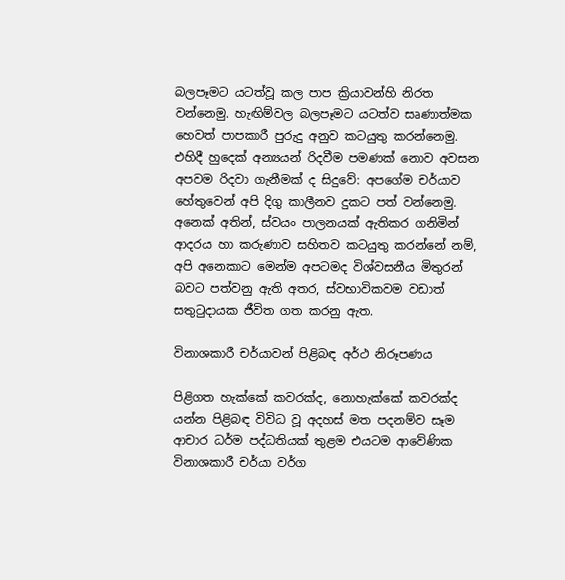බලපෑමට යටත්වූ කල පාප ක්‍රියාවන්හි නිරත වන්නෙමු. හැඟිම්වල බලපෑමට යටත්ව සෘණාත්මක හෙවත් පාපකාරී පුරුදු අනුව කටයුතු කරන්නෙමු. එහිදී හුදෙක් අන්‍යයන් රිදවීම පමණක් නොව අවසන අපවම රිදවා ගැනීමක් ද සිදුවේ: අපගේම චර්යාව හේතුවෙන් අපි දිගු කාලීනව දුකට පත් වන්නෙමු. අනෙක් අතින්, ස්වයං පාලනයක් ඇතිකර ගනිමින් ආදරය හා කරුණාව සහිතව කටයුතු කරන්නේ නම්, අපි අනෙකාට මෙන්ම අපටමද විශ්වසනීය මිතුරන් බවට පත්වනු ඇති අතර, ස්වභාවිකවම වඩාත් සතුටුදායක ජීවිත ගත කරනු ඇත.

විනාශකාරී චර්යාවන් පිළිබඳ අර්ථ නිරූපණය

පිළිගත හැක්කේ කවරක්ද, නොහැක්කේ කවරක්ද යන්න පිළිබඳ විවිධ වූ අදහස් මත පදනම්ව සෑම ආචාර ධර්ම පද්ධතියක් තුළම එයටම ආවේණික විනාශකාරී චර්යා වර්ග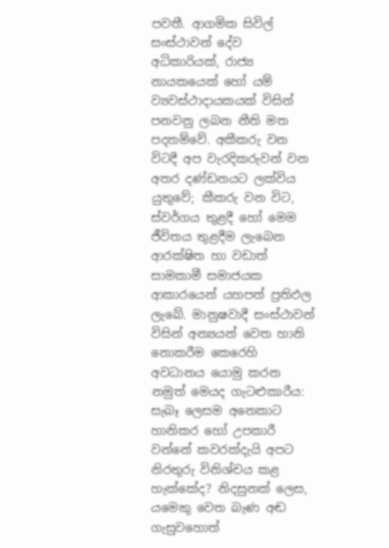පවතී. ආගමික සිවිල් සංස්ථාවන් දේව අධිකාරියක්, රාජ්‍ය නායකයෙක් හෝ යම් ව්‍යවස්ථාදායකයක් විසින් පනවනු ලබන නීති මත පදනම්වේ. අකීකරු වන විටදී අප වැරදිකරුවන් වන අතර දණ්ඩනයට ලක්විය යුතුවේ; කීකරු වන විට, ස්වර්ගය තුළදී හෝ මෙම ජීවිතය තුළදීම ලැබෙන ආරක්ෂිත හා වඩාත් සාමකාමී සමාජයක ආකාරයෙන් යහපත් ප්‍රතිඵල ලැබේ. මානුෂවාදී සංස්ථාවන් විසින් අන්‍යයන් වෙත හානි නොකරීම කෙරෙහි අවධානය යොමු කරන නමුත් මෙයද ගැටළුකාරීය: සැබෑ ලෙසම අනෙකාට හානිකර හෝ උපකාරී වන්නේ කවරක්දැයි අපට නිරතුරු විනිශ්චය කළ හැක්කේද? නිදසුනක් ලෙස, යමෙකු වෙත බැණ අඬ ගැසුවහොත්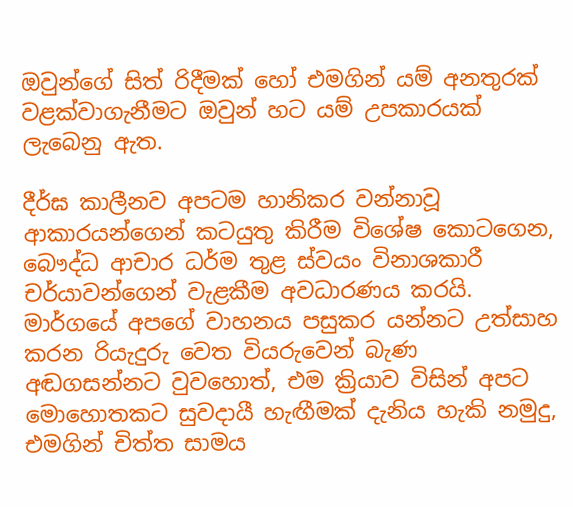ඔවුන්ගේ සිත් රිදීමක් හෝ එමගින් යම් අනතුරක් වළක්වාගැනීමට ඔවුන් හට යම් උපකාරයක් ලැබෙනු ඇත.

දීර්ඝ කාලීනව අපටම හානිකර වන්නාවූ ආකාරයන්ගෙන් කටයුතු කිරීම විශේෂ කොටගෙන, බෞද්ධ ආචාර ධර්ම තුළ ස්වයං විනාශකාරී චර්යාවන්ගෙන් වැළකීම අවධාරණය කරයි. මාර්ගයේ අපගේ වාහනය පසුකර යන්නට උත්සාහ කරන රියැදුරු වෙත වියරුවෙන් බැණ අඬගසන්නට වුවහොත්, එම ක්‍රියාව විසින් අපට මොහොතකට සුවදායී හැඟීමක් දැනිය හැකි නමුදු, එමගින් චිත්ත සාමය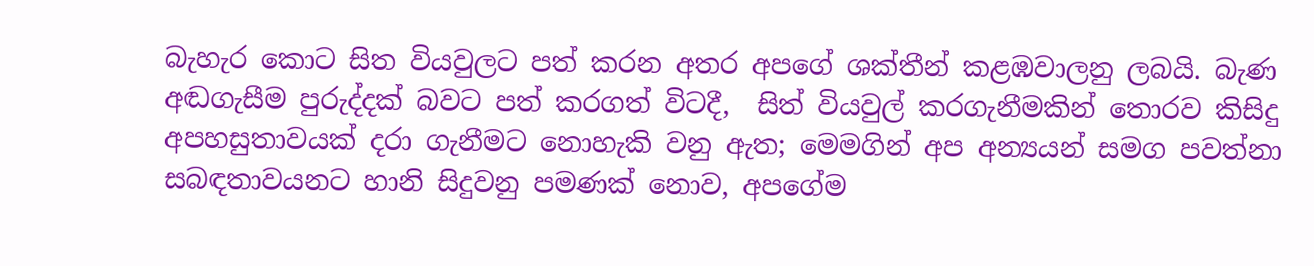බැහැර කොට සිත වියවුලට පත් කරන අතර අපගේ ශක්තීන් කළඹවාලනු ලබයි. බැණ අඬගැසීම පුරුද්දක් බවට පත් කරගත් විටදී,  සිත් වියවුල් කරගැනීමකින් තොරව කිසිදු අපහසුතාවයක් දරා ගැනීමට නොහැකි වනු ඇත; මෙමගින් අප අන්‍යයන් සමග පවත්නා සබඳතාවයනට හානි සිදුවනු පමණක් නොව, අපගේම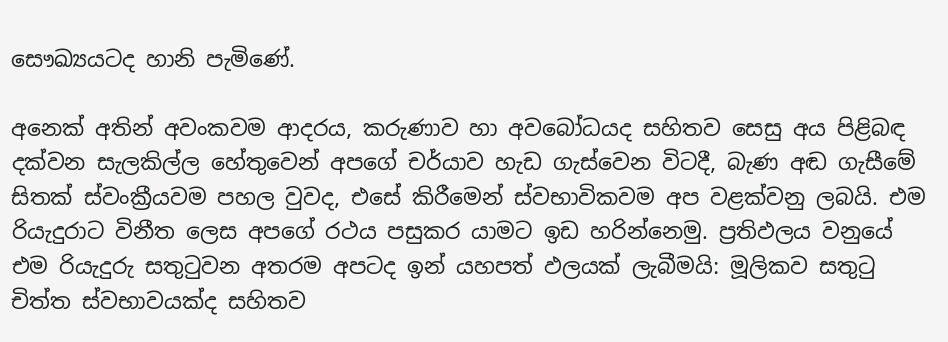සෞඛ්‍යයටද හානි පැමිණේ.

අනෙක් අතින් අවංකවම ආදරය, කරුණාව හා අවබෝධයද සහිතව සෙසු අය පිළිබඳ දක්වන සැලකිල්ල හේතුවෙන් අපගේ චර්යාව හැඩ ගැස්වෙන විටදී, බැණ අඬ ගැසීමේ සිතක් ස්වංක්‍රීයවම පහල වුවද, එසේ කිරීමෙන් ස්වභාවිකවම අප වළක්වනු ලබයි. එම රියැදුරාට විනීත ලෙස අපගේ රථය පසුකර යාමට ඉඩ හරින්නෙමු. ප්‍රතිඵලය වනුයේ එම රියැදුරු සතුටුවන අතරම අපටද ඉන් යහපත් ඵලයක් ලැබීමයි: මූලිකව සතුටු චිත්ත ස්වභාවයක්ද සහිතව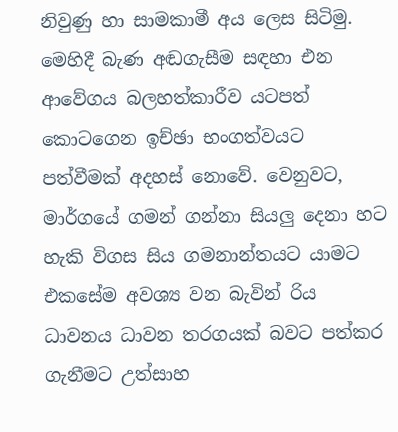නිවුණු හා සාමකාමී අය ලෙස සිටිමු. මෙහිදී බැණ අඬගැසීම සඳහා එන ආවේගය බලහත්කාරීව යටපත් කොටගෙන ඉච්ඡා භංගත්වයට පත්වීමක් අදහස් නොවේ. වෙනුවට, මාර්ගයේ ගමන් ගන්නා සියලු දෙනා හට හැකි විගස සිය ගමනාන්තයට යාමට එකසේම අවශ්‍ය වන බැවින් රිය ධාවනය ධාවන තරගයක් බවට පත්කර ගැනීමට උත්සාහ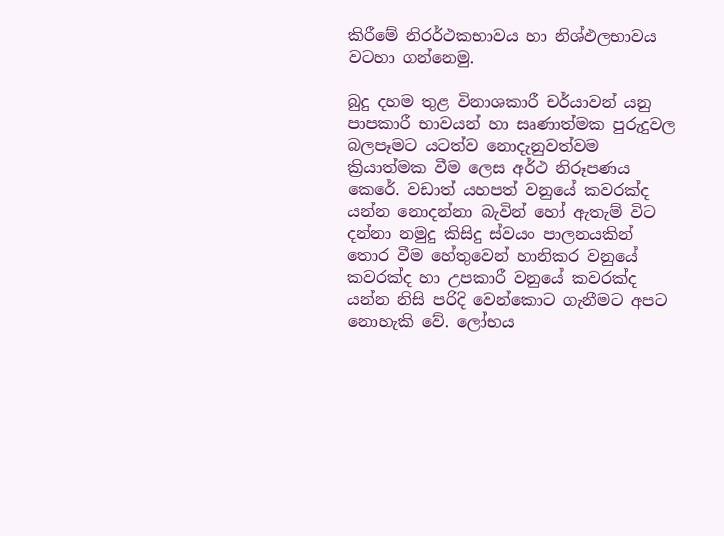කිරීමේ නිරර්ථකභාවය හා නිශ්ඵලභාවය වටහා ගන්නෙමු.

බුදු දහම තුළ විනාශකාරී චර්යාවන් යනු පාපකාරී භාවයන් හා සෘණාත්මක පුරුදුවල බලපෑමට යටත්ව නොදැනුවත්වම ක්‍රියාත්මක වීම ලෙස අර්ථ නිරූපණය කෙරේ. වඩාත් යහපත් වනුයේ කවරක්ද යන්න නොදන්නා බැවින් හෝ ඇතැම් විට දන්නා නමුදු කිසිදු ස්වයං පාලනයකින් තොර වීම හේතුවෙන් හානිකර වනුයේ කවරක්ද හා උපකාරී වනුයේ කවරක්ද යන්න නිසි පරිදි වෙන්කොට ගැනීමට අපට නොහැකි වේ. ලෝභය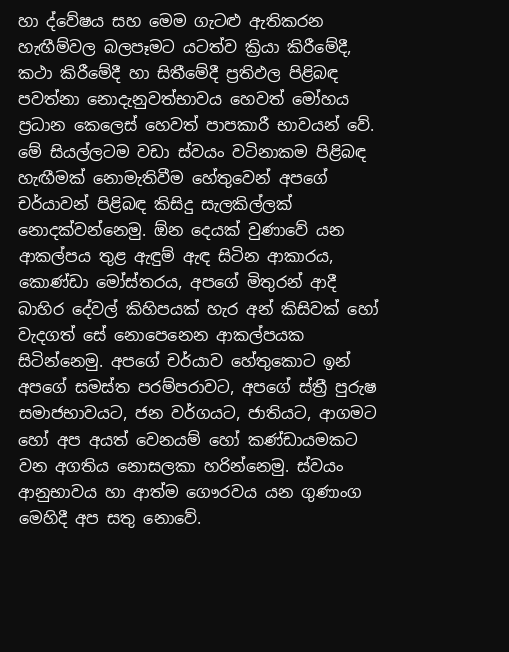හා ද්වේෂය සහ මෙම ගැටළු ඇතිකරන හැඟීම්වල බලපෑමට යටත්ව ක්‍රියා කිරීමේදී, කථා කිරීමේදී හා සිතීමේදී ප්‍රතිඵල පිළිබඳ පවත්නා නොදැනුවත්භාවය හෙවත් මෝහය ප්‍රධාන කෙලෙස් හෙවත් පාපකාරී භාවයන් වේ. මේ සියල්ලටම වඩා ස්වයං වටිනාකම පිළිබඳ හැඟීමක් නොමැතිවීම හේතුවෙන් අපගේ චර්යාවන් පිළිබඳ කිසිදු සැලකිල්ලක් නොදක්වන්නෙමු. ඕන දෙයක් වුණාවේ යන ආකල්පය තුළ ඇඳුම් ඇඳ සිටින ආකාරය, කොණ්ඩා මෝස්තරය, අපගේ මිතුරන් ආදී බාහිර දේවල් කිහිපයක් හැර අන් කිසිවක් හෝ වැදගත් සේ නොපෙනෙන ආකල්පයක සිටින්නෙමු. අපගේ චර්යාව හේතුකොට ඉන් අපගේ සමස්ත පරම්පරාවට, අපගේ ස්ත්‍රී පුරුෂ සමාජභාවයට, ජන වර්ගයට, ජාතියට, ආගමට හෝ අප අයත් වෙනයම් හෝ කණ්ඩායමකට වන අගතිය නොසලකා හරින්නෙමු. ස්වයං ආනුභාවය හා ආත්ම ගෞරවය යන ගුණාංග මෙහිදී අප සතු නොවේ.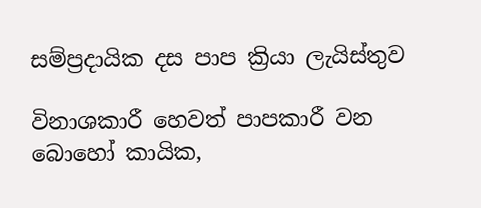සම්ප්‍රදායික දස පාප ක්‍රියා ලැයිස්තුව

විනාශකාරී හෙවත් පාපකාරී වන බොහෝ කායික,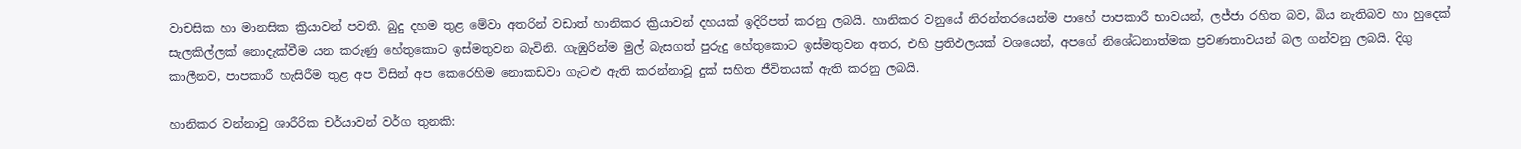වාචසික හා මානසික ක්‍රියාවන් පවතී. බුදු දහම තුළ මේවා අතරින් වඩාත් හානිකර ක්‍රියාවන් දහයක් ඉදිරිපත් කරනු ලබයි. හානිකර වනුයේ නිරන්තරයෙන්ම පාහේ පාපකාරී භාවයන්, ලජ්ජා රහිත බව, බිය නැතිබව හා හුදෙක් සැලකිල්ලක් නොදැක්වීම යන කරුණු හේතුකොට ඉස්මතුවන බැවිනි. ගැඹුරින්ම මුල් බැසගත් පුරුදු හේතුකොට ඉස්මතුවන අතර, එහි ප්‍රතිඵලයක් වශයෙන්, අපගේ නිශේධනාත්මක ප්‍රවණතාවයන් බල ගන්වනු ලබයි. දිගු කාලීනව, පාපකාරී හැසිරීම තුළ අප විසින් අප කෙරෙහිම නොකඩවා ගැටළු ඇති කරන්නාවූ දුක් සහිත ජීවිතයක් ඇති කරනු ලබයි.

හානිකර වන්නාවු ශාරීරික චර්යාවන් වර්ග තුනකි: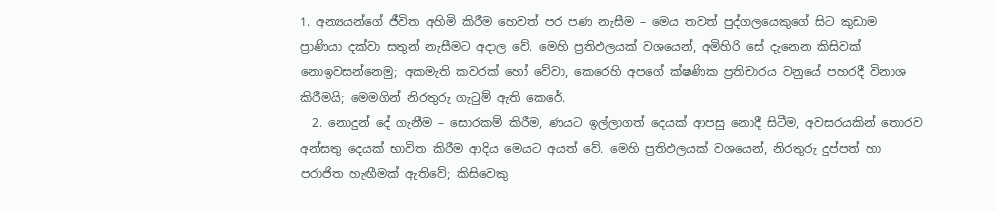1. අන්‍යයන්ගේ ජීවිත අහිමි කිරීම හෙවත් පර පණ නැසීම – මෙය තවත් පුද්ගලයෙකුගේ සිට කුඩාම ප්‍රාණියා දක්වා සතුන් නැසීමට අදාල වේ. මෙහි ප්‍රතිඵලයක් වශයෙන්, අමිහිරි සේ දැනෙන කිසිවක් නොඉවසන්නෙමු; අකමැති කවරක් හෝ වේවා, කෙරෙහි අපගේ ක්ෂණික ප්‍රතිචාරය වනුයේ පහරදී විනාශ කිරීමයි; මෙමගින් නිරතුරු ගැටුම් ඇති කෙරේ.
  2. නොදුන් දේ ගැනීම – සොරකම් කිරීම, ණයට ඉල්ලාගත් දෙයක් ආපසු නොදී සිටීම, අවසරයකින් තොරව අන්සතු දෙයක් භාවිත කිරීම ආදිය මෙයට අයත් වේ. මෙහි ප්‍රතිඵලයක් වශයෙන්, නිරතුරු දුප්පත් හා පරාජිත හැඟීමක් ඇතිවේ; කිසිවෙකු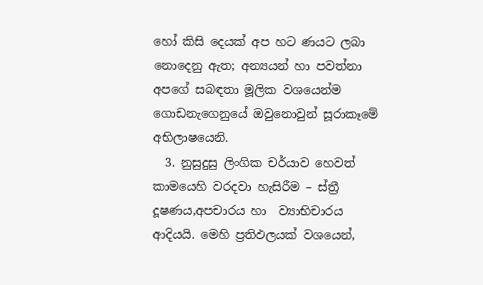හෝ කිසි දෙයක් අප හට ණයට ලබා නොදෙනු ඇත; අන්‍යයන් හා පවත්නා අපගේ සබඳතා මූලික වශයෙන්ම ගොඩනැගෙනුයේ ඔවුනොවුන් සූරාකෑමේ අභිලාෂයෙනි.
  3. නුසුදුසු ලිංගික චර්යාව හෙවත් කාමයෙහි වරදවා හැසිරීම – ස්ත්‍රී දූෂණය,අපචාරය හා  ව්‍යාභිචාරය ආදියයි. මෙහි ප්‍රතිඵලයක් වශයෙන්,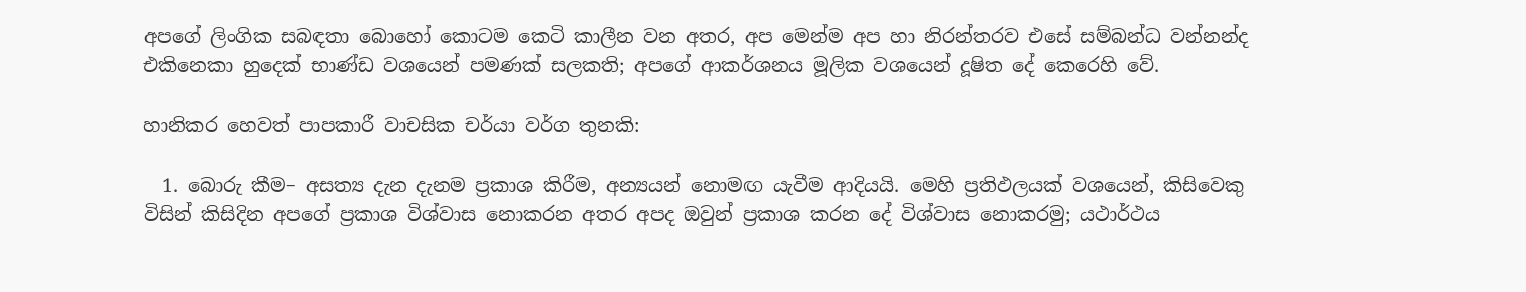අපගේ ලිංගික සබඳතා බොහෝ කොටම කෙටි කාලීන වන අතර, අප මෙන්ම අප හා නිරන්තරව එසේ සම්බන්ධ වන්නන්ද එකිනෙකා හුදෙක් භාණ්ඩ වශයෙන් පමණක් සලකති; අපගේ ආකර්ශනය මූලික වශයෙන් දූෂිත දේ කෙරෙහි වේ.

හානිකර හෙවත් පාපකාරී වාචසික චර්යා වර්ග තුනකි:

  1. බොරු කීම– අසත්‍ය දැන දැනම ප්‍රකාශ කිරීම, අන්‍යයන් නොමඟ යැවීම ආදියයි. මෙහි ප්‍රතිඵලයක් වශයෙන්, කිසිවෙකු විසින් කිසිදින අපගේ ප්‍රකාශ විශ්වාස නොකරන අතර අපද ඔවුන් ප්‍රකාශ කරන දේ විශ්වාස නොකරමු; යථාර්ථය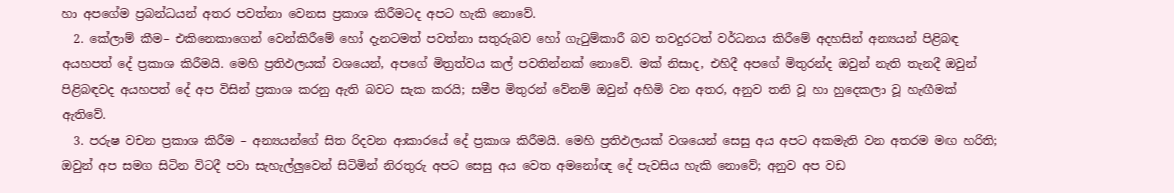හා අපගේම ප්‍රබන්ධයන් අතර පවත්නා වෙනස ප්‍රකාශ කිරීමටද අපට හැකි නොවේ.
  2. කේලාම් කීම– එකිනෙකාගෙන් වෙන්කිරීමේ හෝ දැනටමත් පවත්නා සතුරුබව හෝ ගැටුම්කාරී බව තවදුරටත් වර්ධනය කිරීමේ අදහසින් අන්‍යයන් පිළිබඳ අයහපත් දේ ප්‍රකාශ කිරීමයි. මෙහි ප්‍රතිඵලයක් වශයෙන්, අපගේ මිත්‍රත්වය කල් පවතින්නක් නොවේ. මක් නිසාද, එහිදී අපගේ මිතුරන්ද ඔවුන් නැති තැනදී ඔවුන් පිළිබඳවද අයහපත් දේ අප විසින් ප්‍රකාශ කරනු ඇති බවට සැක කරයි; සමීප මිතුරන් වේනම් ඔවුන් අහිමි වන අතර, අනුව තනි වූ හා හුදෙකලා වූ හැඟීමක් ඇතිවේ.
  3. පරුෂ වචන ප්‍රකාශ කිරීම – අන්‍යයන්ගේ සිත රිදවන ආකාරයේ දේ ප්‍රකාශ කිරීමයි. මෙහි ප්‍රතිඵලයක් වශයෙන් සෙසු අය අපට අකමැති වන අතරම මඟ හරිති; ඔවුන් අප සමග සිටින විටදී පවා සැහැල්ලුවෙන් සිටිමින් නිරතුරු අපට සෙසු අය වෙත අමනෝඥ දේ පැවසිය හැකි නොවේ; අනුව අප වඩ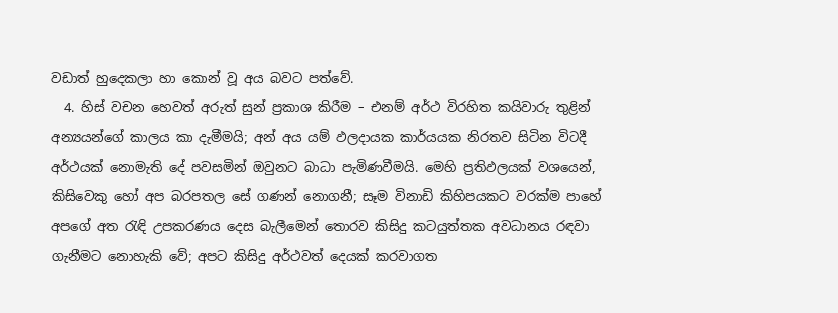වඩාත් හුදෙකලා හා කොන් වූ අය බවට පත්වේ.
  4. හිස් වචන හෙවත් අරුත් සුන් ප්‍රකාශ කිරීම – එනම් අර්ථ විරහිත කයිවාරු තුළින් අන්‍යයන්ගේ කාලය කා දැමීමයි; අන් අය යම් ඵලදායක කාර්යයක නිරතව සිටින විටදී අර්ථයක් නොමැති දේ පවසමින් ඔවුනට බාධා පැමිණවීමයි. මෙහි ප්‍රතිඵලයක් වශයෙන්, කිසිවෙකු හෝ අප බරපතල සේ ගණන් නොගනී; සෑම විනාඩි කිහිපයකට වරක්ම පාහේ අපගේ අත රැඳි උපකරණය දෙස බැලීමෙන් තොරව කිසිදු කටයුත්තක අවධානය රඳවා ගැනීමට නොහැකි වේ; අපට කිසිදු අර්ථවත් දෙයක් කරවාගත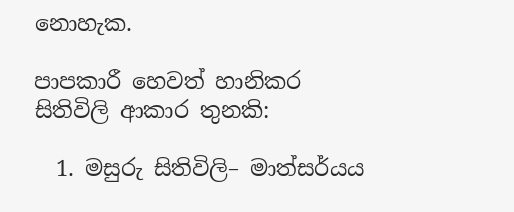නොහැක.

පාපකාරී හෙවත් හානිකර සිතිවිලි ආකාර තුනකි:

  1. මසුරු සිතිවිලි– මාත්සර්යය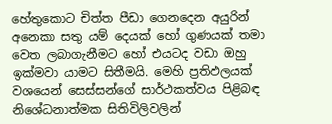හේතුකොට චිත්ත පීඩා ගෙනදෙන අයුරින් අනෙකා සතු යම් දෙයක් හෝ ගුණයක් තමා වෙත ලබාගැනීමට හෝ එයටද වඩා ඔහු ඉක්මවා යාමට සිතීමයි. මෙහි ප්‍රතිඵලයක් වශයෙන් සෙස්සන්ගේ සාර්ථකත්වය පිළිබඳ නිශේධනාත්මක සිතිවිලිවලින්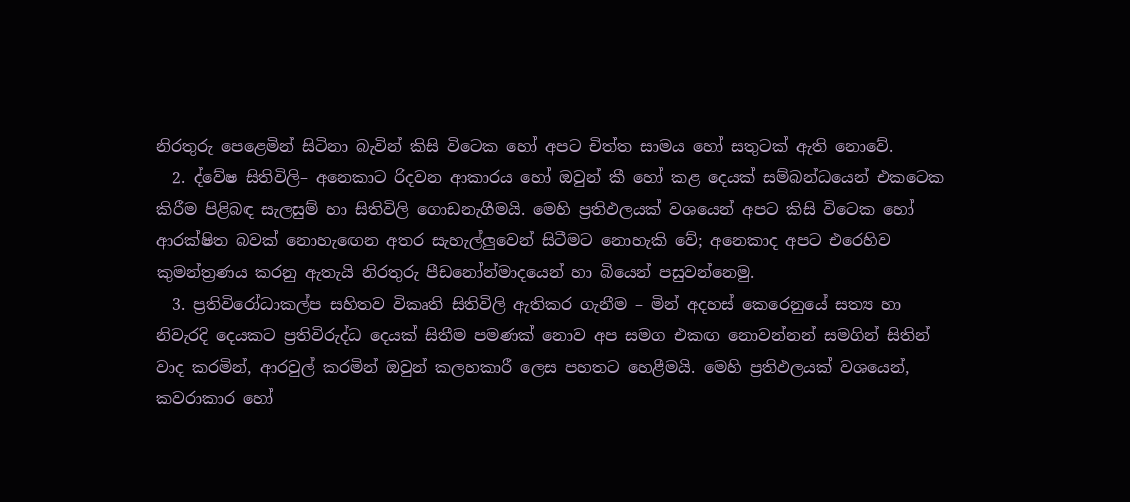නිරතුරු පෙළෙමින් සිටිනා බැවින් කිසි විටෙක හෝ අපට චිත්ත සාමය හෝ සතුටක් ඇති නොවේ.
  2. ද්වේෂ සිතිවිලි– අනෙකාට රිදවන ආකාරය හෝ ඔවුන් කී හෝ කළ දෙයක් සම්බන්ධයෙන් එකටෙක කිරීම පිළිබඳ සැලසුම් හා සිතිවිලි ගොඩනැගීමයි. මෙහි ප්‍රතිඵලයක් වශයෙන් අපට කිසි විටෙක හෝ ආරක්ෂිත බවක් නොහැඟෙන අතර සැහැල්ලුවෙන් සිටීමට නොහැකි වේ; අනෙකාද අපට එරෙහිව කුමන්ත්‍රණය කරනු ඇතැයි නිරතුරු පීඩනෝන්මාදයෙන් හා බියෙන් පසුවන්නෙමු.
  3. ප්‍රතිවිරෝධාකල්ප සහිතව විකෘති සිතිවිලි ඇතිකර ගැනීම – මින් අදහස් කෙරෙනුයේ සත්‍ය හා නිවැරදි දෙයකට ප්‍රතිවිරුද්ධ දෙයක් සිතීම පමණක් නොව අප සමග එකඟ නොවන්නන් සමගින් සිතින් වාද කරමින්, ආරවුල් කරමින් ඔවුන් කලහකාරී ලෙස පහතට හෙළීමයි. මෙහි ප්‍රතිඵලයක් වශයෙන්, කවරාකාර හෝ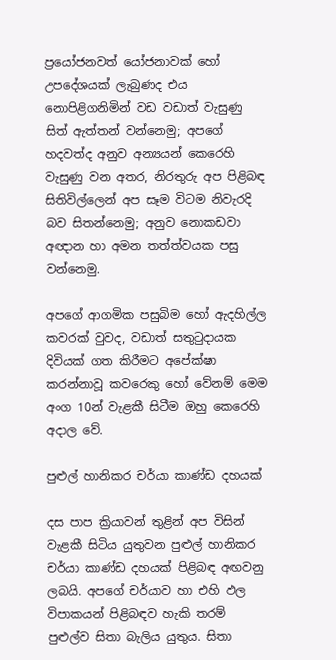ප්‍රයෝජනවත් යෝජනාවක් හෝ උපදේශයක් ලැබුණද එය නොපිළිගනිමින් වඩ වඩාත් වැසුණු සිත් ඇත්තන් වන්නෙමු; අපගේ හදවත්ද අනුව අන්‍යයන් කෙරෙහි වැසුණු වන අතර, නිරතුරු අප පිළිබඳ සිතිවිල්ලෙන් අප සෑම විටම නිවැරදි බව සිතන්නෙමු; අනුව නොකඩවා අඥාන හා අමන තත්ත්වයක පසු වන්නෙමු.

අපගේ ආගමික පසුබිම හෝ ඇදහිල්ල කවරක් වුවද, වඩාත් සතුටුදායක දිවියක් ගත කිරීමට අපේක්ෂා කරන්නාවූ කවරෙකු හෝ වේනම් මෙම අංග 10න් වැළකී සිටීම ඔහු කෙරෙහි අදාල වේ.

පුළුල් හානිකර චර්යා කාණ්ඩ දහයක්

දස පාප ක්‍රියාවන් තුළින් අප විසින් වැළකී සිටිය යුතුවන පුළුල් හානිකර චර්යා කාණ්ඩ දහයක් පිළිබඳ අඟවනු ලබයි. අපගේ චර්යාව හා එහි ඵල විපාකයන් පිළිබඳව හැකි තරම් පුළුල්ව සිතා බැලිය යුතුය. සිතා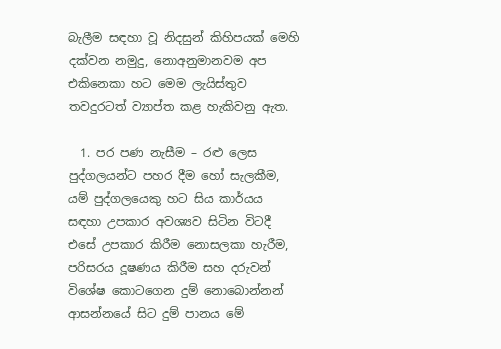බැලීම සඳහා වූ නිදසුන් කිහිපයක් මෙහි දක්වන නමුදු, නොඅනුමානවම අප එකිනෙකා හට මෙම ලැයිස්තුව තවදුරටත් ව්‍යාප්ත කළ හැකිවනු ඇත.

  1. පර පණ නැසීම – රළු ලෙස පුද්ගලයන්ට පහර දීම හෝ සැලකීම, යම් පුද්ගලයෙකු හට සිය කාර්යය සඳහා උපකාර අවශ්‍යව සිටින විටදී එසේ උපකාර කිරීම නොසලකා හැරීම, පරිසරය දූෂණය කිරීම සහ දරුවන් විශේෂ කොටගෙන දුම් නොබොන්නන් ආසන්නයේ සිට දුම් පානය මේ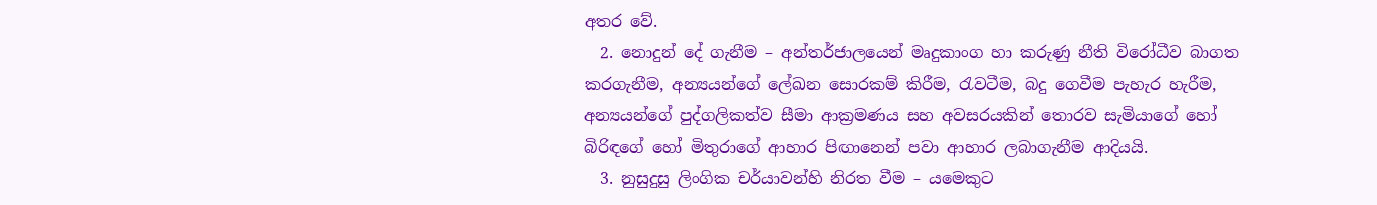අතර වේ.
  2. නොදුන් දේ ගැනීම – අන්තර්ජාලයෙන් මෘදුකාංග හා කරුණු නීති විරෝධීව බාගත කරගැනීම, අන්‍යයන්ගේ ලේඛන සොරකම් කිරීම, රැවටීම, බදු ගෙවීම පැහැර හැරීම, අන්‍යයන්ගේ පුද්ගලිකත්ව සීමා ආක්‍රමණය සහ අවසරයකින් තොරව සැමියාගේ හෝ බිරිඳගේ හෝ මිතුරාගේ ආහාර පිඟානෙන් පවා ආහාර ලබාගැනීම ආදියයි.
  3. නුසුදුසු ලිංගික චර්යාවන්හි නිරත වීම – යමෙකුට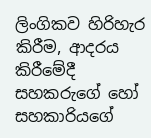ලිංගිකව හිරිහැර කිරීම, ආදරය කිරීමේදී සහකරුගේ හෝ සහකාරියගේ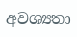අවශ්‍යතා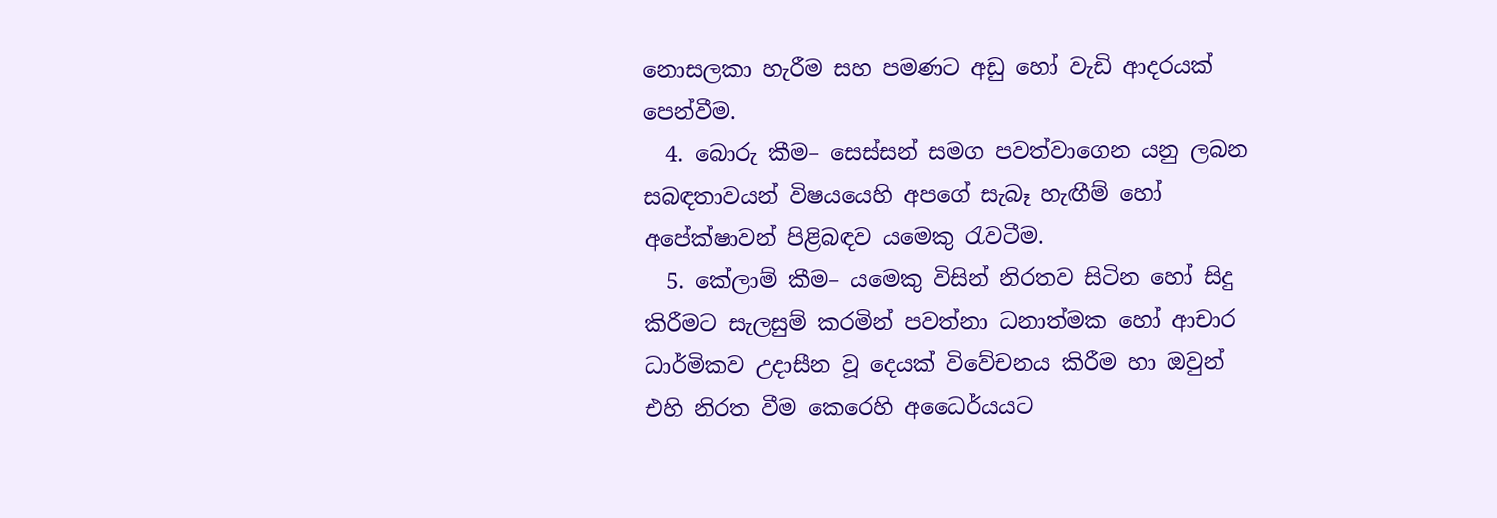නොසලකා හැරීම සහ පමණට අඩු හෝ වැඩි ආදරයක් පෙන්වීම.
  4. බොරු කීම– සෙස්සන් සමග පවත්වාගෙන යනු ලබන සබඳතාවයන් විෂයයෙහි අපගේ සැබෑ හැඟීම් හෝ අපේක්ෂාවන් පිළිබඳව යමෙකු රැවටීම.
  5. කේලාම් කීම– යමෙකු විසින් නිරතව සිටින හෝ සිදු කිරීමට සැලසුම් කරමින් පවත්නා ධනාත්මක හෝ ආචාර ධාර්මිකව උදාසීන වූ දෙයක් විවේචනය කිරීම හා ඔවුන් එහි නිරත වීම කෙරෙහි අධෛර්යයට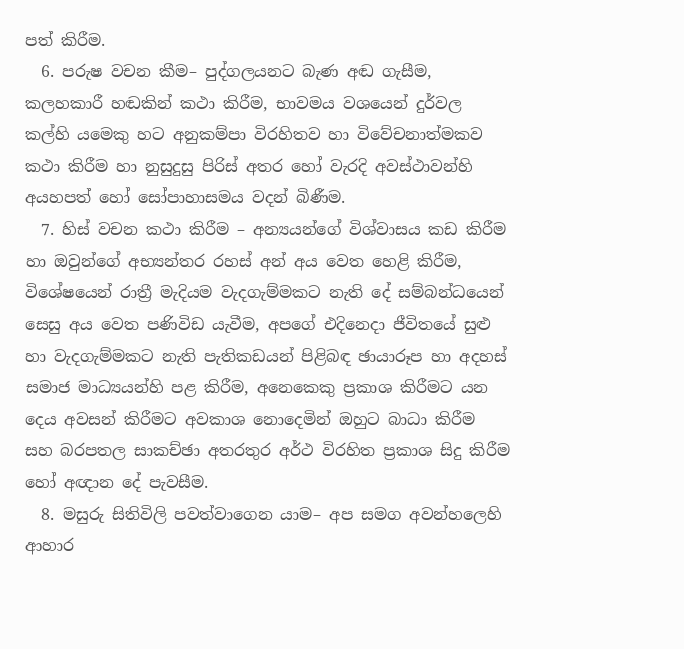පත් කිරීම.
  6. පරුෂ වචන කීම– පුද්ගලයනට බැණ අඬ ගැසීම, කලහකාරී හඬකින් කථා කිරීම, භාවමය වශයෙන් දුර්වල කල්හි යමෙකු හට අනුකම්පා විරහිතව හා විවේචනාත්මකව කථා කිරීම හා නුසුදුසු පිරිස් අතර හෝ වැරදි අවස්ථාවන්හි අයහපත් හෝ සෝපාහාසමය වදන් බිණීම.
  7. හිස් වචන කථා කිරීම – අන්‍යයන්ගේ විශ්වාසය කඩ කිරීම හා ඔවුන්ගේ අභ්‍යන්තර රහස් අන් අය වෙත හෙළි කිරීම, විශේෂයෙන් රාත්‍රී මැදියම වැදගැම්මකට නැති දේ සම්බන්ධයෙන් සෙසු අය වෙත පණිවිඩ යැවීම, අපගේ එදිනෙදා ජීවිතයේ සුළු හා වැදගැම්මකට නැති පැතිකඩයන් පිළිබඳ ඡායාරූප හා අදහස් සමාජ මාධ්‍යයන්හි පළ කිරීම, අනෙකෙකු ප්‍රකාශ කිරීමට යන දෙය අවසන් කිරීමට අවකාශ නොදෙමින් ඔහුට බාධා කිරීම සහ බරපතල සාකච්ඡා අතරතුර අර්ථ විරහිත ප්‍රකාශ සිදු කිරීම හෝ අඥාන දේ පැවසීම.
  8. මසුරු සිතිවිලි පවත්වාගෙන යාම– අප සමග අවන්හලෙහි ආහාර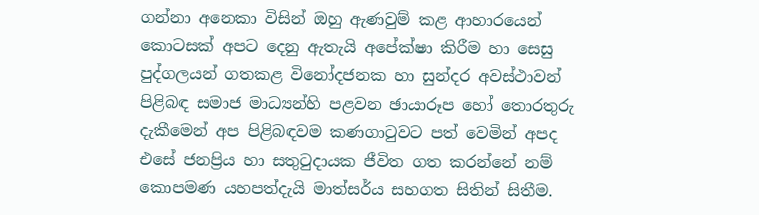ගන්නා අනෙකා විසින් ඔහු ඇණවුම් කළ ආහාරයෙන් කොටසක් අපට දෙනු ඇතැයි අපේක්ෂා කිරීම හා සෙසු පුද්ගලයන් ගතකළ විනෝදජනක හා සුන්දර අවස්ථාවන් පිළිබඳ සමාජ මාධ්‍යන්හි පළවන ඡායාරූප හෝ තොරතුරු දැකීමෙන් අප පිළිබඳවම කණගාටුවට පත් වෙමින් අපද එසේ ජනප්‍රිය හා සතුටුදායක ජීවිත ගත කරන්නේ නම් කොපමණ යහපත්දැයි මාත්සර්ය සහගත සිතින් සිතීම.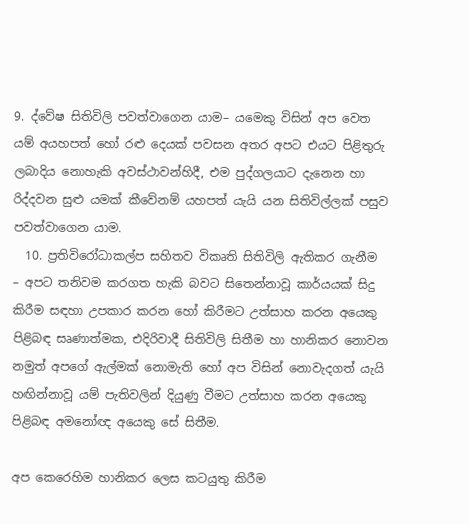9. ද්වේෂ සිතිවිලි පවත්වාගෙන යාම– යමෙකු විසින් අප වෙත යම් අයහපත් හෝ රළු දෙයක් පවසන අතර අපට එයට පිළිතුරු ලබාදිය නොහැකි අවස්ථාවන්හිදී, එම පුද්ගලයාට දැනෙන හා රිද්දවන සුළු යමක් කීවේනම් යහපත් යැයි යන සිතිවිල්ලක් පසුව පවත්වාගෙන යාම.
  10. ප්‍රතිවිරෝධාකල්ප සහිතව විකෘති සිතිවිලි ඇතිකර ගැනීම  – අපට තනිවම කරගත හැකි බවට සිතෙන්නාවූ කාර්යයක් සිදු කිරීම සඳහා උපකාර කරන හෝ කිරීමට උත්සාහ කරන අයෙකු පිළිබඳ සෘණාත්මක, එදිරිවාදී සිතිවිලි සිතීම හා හානිකර නොවන නමුත් අපගේ ඇල්මක් නොමැති හෝ අප විසින් නොවැදගත් යැයි හඟින්නාවූ යම් පැතිවලින් දියුණු වීමට උත්සාහ කරන අයෙකු පිළිබඳ අමනෝඥ අයෙකු සේ සිතීම.

අප කෙරෙහිම හානිකර ලෙස කටයුතු කිරීම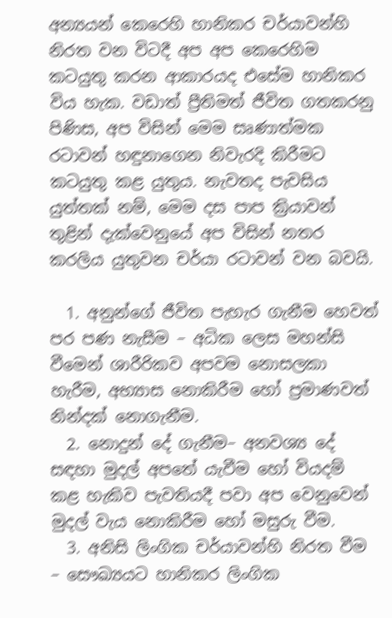අන්‍යයන් කෙරෙහි හානිකර චර්යාවන්හි නිරත වන විටදී අප අප කෙරෙහිම කටයුතු කරන ආකාරයද එසේම හානිකර විය හැක. වඩාත් ප්‍රීතිමත් ජීවිත ගතකරනු පිණිස, අප විසින් මෙම සෘණාත්මක රටාවන් හඳුනාගෙන නිවැරදි කිරීමට කටයුතු කළ යුතුය. නැවතද පැවසිය යුත්තක් නම්, මෙම දස පාප ක්‍රියාවන් තුළින් දැක්වෙනුයේ අප විසින් නතර කරලිය යුතුවන චර්යා රටාවන් වන බවයි.

  1. අනුන්ගේ ජීවිත පැහැර ගැනීම හෙවත් පර පණ නැසීම – අධික ලෙස මහන්සි වීමෙන් ශාරීරිකව අපවම නොසලකා හැරීම, අභ්‍යාස නොකිරීම හෝ ප්‍රමාණවත් නින්දක් නොගැනීම.
  2. නොදුන් දේ ගැනීම– අනවශ්‍ය දේ සඳහා මුදල් අපතේ යැවීම හෝ වියදම් කළ හැකිව පැවතියදී පවා අප වෙනුවෙන් මුදල් වැය නොකිරීම හෝ මසුරු වීම.
  3. අනිසි ලිංගික චර්යාවන්හි නිරත වීම – සෞඛ්‍යයට හානිකර ලිංගික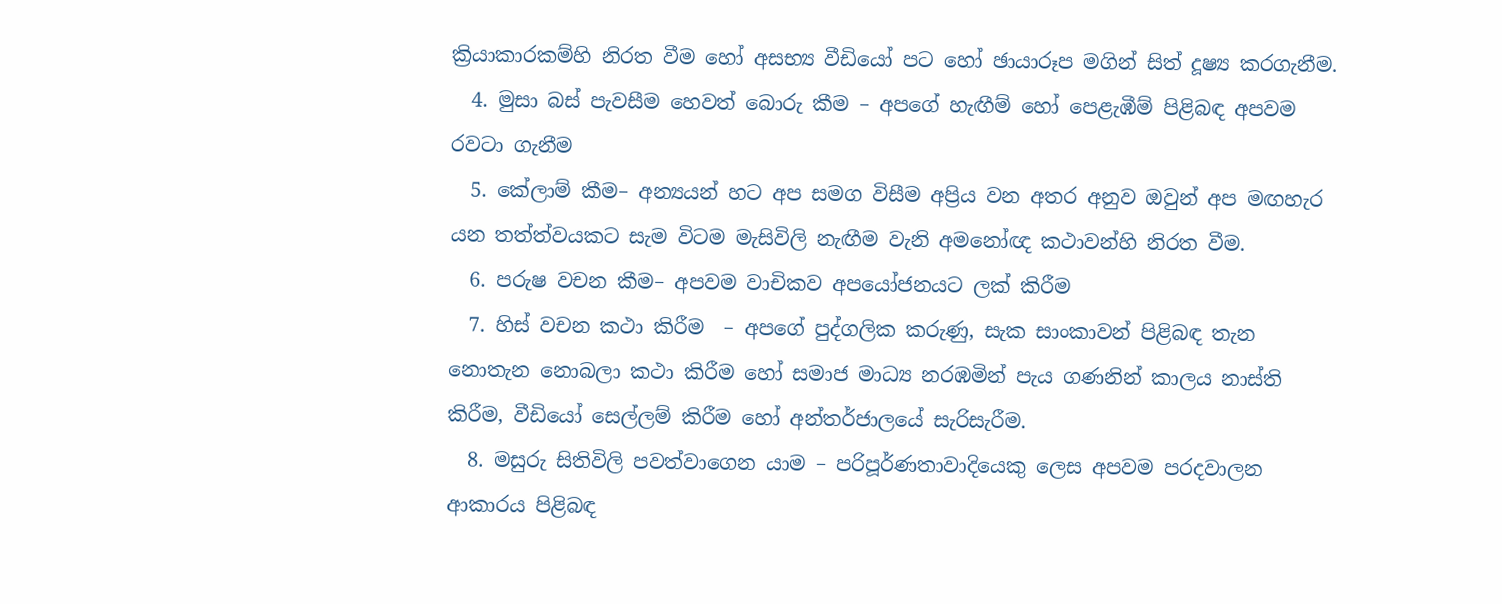ක්‍රියාකාරකම්හි නිරත වීම හෝ අසභ්‍ය වීඩියෝ පට හෝ ඡායාරූප මගින් සිත් දූෂ්‍ය කරගැනීම.
  4. මුසා බස් පැවසීම හෙවත් බොරු කීම – අපගේ හැඟීම් හෝ පෙළැඹීම් පිළිබඳ අපවම රවටා ගැනීම
  5. කේලාම් කීම– අන්‍යයන් හට අප සමග විසීම අප්‍රිය වන අතර අනුව ඔවුන් අප මඟහැර යන තත්ත්වයකට සැම විටම මැසිවිලි නැඟීම වැනි අමනෝඥ කථාවන්හි නිරත වීම.
  6. පරුෂ වචන කීම– අපවම වාචිකව අපයෝජනයට ලක් කිරීම
  7. හිස් වචන කථා කිරීම  – අපගේ පුද්ගලික කරුණු, සැක සාංකාවන් පිළිබඳ තැන නොතැන නොබලා කථා කිරීම හෝ සමාජ මාධ්‍ය නරඹමින් පැය ගණනින් කාලය නාස්ති කිරීම, වීඩියෝ සෙල්ලම් කිරීම හෝ අන්තර්ජාලයේ සැරිසැරීම.
  8. මසුරු සිතිවිලි පවත්වාගෙන යාම – පරිපූර්ණතාවාදියෙකු ලෙස අපවම පරදවාලන ආකාරය පිළිබඳ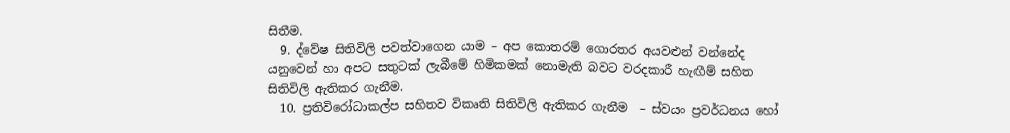සිතීම.
  9. ද්වේෂ සිතිවිලි පවත්වාගෙන යාම – අප කොතරම් ගොරතර අයවළුන් වන්නේද යනුවෙන් හා අපට සතුටක් ලැබීමේ හිමිකමක් නොමැති බවට වරදකාරී හැඟීම් සහිත සිතිවිලි ඇතිකර ගැනීම.
  10. ප්‍රතිවිරෝධාකල්ප සහිතව විකෘති සිතිවිලි ඇතිකර ගැනීම  – ස්වයං ප්‍රවර්ධනය හෝ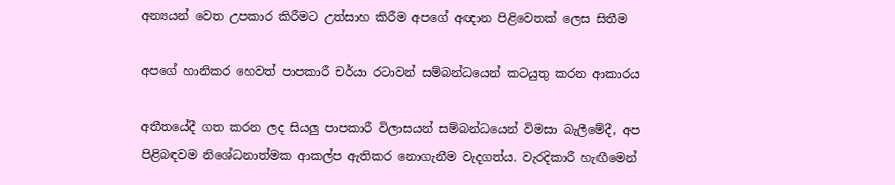අන්‍යයන් වෙත උපකාර කිරීමට උත්සාහ කිරීම අපගේ අඥාන පිළිවෙතක් ලෙස සිතීම

අපගේ හානිකර හෙවත් පාපකාරී චර්යා රටාවන් සම්බන්ධයෙන් කටයුතු කරන ආකාරය

අතීතයේදී ගත කරන ලද සියලු පාපකාරී විලාසයන් සම්බන්ධයෙන් විමසා බැලීමේදී, අප පිළිබඳවම නිශේධනාත්මක ආකල්ප ඇතිකර නොගැනීම වැදගත්ය. වැරදිකාරී හැඟීමෙන්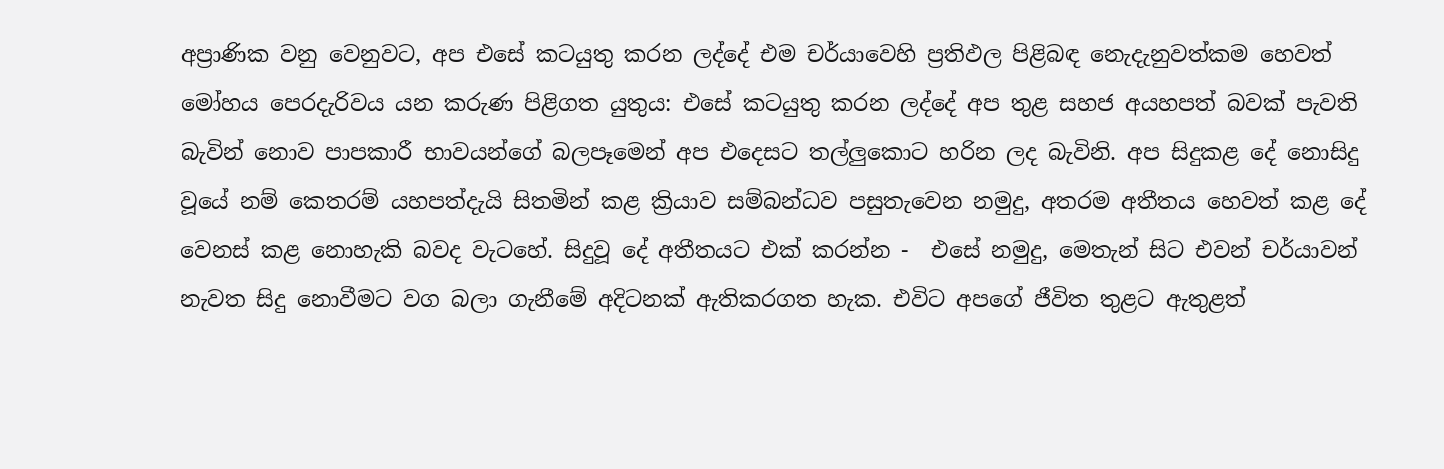අප්‍රාණික වනු වෙනුවට, අප එසේ කටයුතු කරන ලද්දේ එම චර්යාවෙහි ප්‍රතිඵල පිළිබඳ නෙැදැනුවත්කම හෙවත් මෝහය පෙරදැරිවය යන කරුණ පිළිගත යුතුය: එසේ කටයුතු කරන ලද්දේ අප තුළ සහජ අයහපත් බවක් පැවති බැවින් නොව පාපකාරී භාවයන්ගේ බලපෑමෙන් අප එදෙසට තල්ලුකොට හරින ලද බැවිනි. අප සිදුකළ දේ නොසිදු වූයේ නම් කෙතරම් යහපත්දැයි සිතමින් කළ ක්‍රියාව සම්බන්ධව පසුතැවෙන නමුදු, අතරම අතීතය හෙවත් කළ දේ වෙනස් කළ නොහැකි බවද වැටහේ. සිදුවූ දේ අතීතයට එක් කරන්න -  එසේ නමුදු, මෙතැන් සිට එවන් චර්යාවන් නැවත සිදු නොවීමට වග බලා ගැනීමේ අදිටනක් ඇතිකරගත හැක. එවිට අපගේ ජීවිත තුළට ඇතුළත්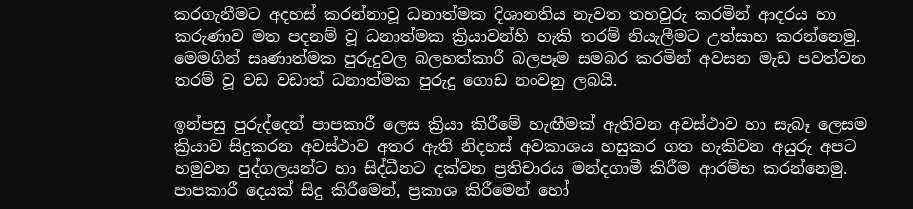කරගැනීමට අදහස් කරන්නාවූ ධනාත්මක දිශානතිය නැවත තහවුරු කරමින් ආදරය හා කරුණාව මත පදනම් වූ ධනාත්මක ක්‍රියාවන්හි හැකි තරම් නියැලීමට උත්සාහ කරන්නෙමු. මෙමගින් සෘණාත්මක පුරුදුවල බලහත්කාරී බලපෑම සමබර කරමින් අවසන මැඩ පවත්වන තරම් වූ වඩ වඩාත් ධනාත්මක පුරුදු ගොඩ නංවනු ලබයි.

ඉන්පසු පුරුද්දෙන් පාපකාරී ලෙස ක්‍රියා කිරීමේ හැඟීමක් ඇතිවන අවස්ථාව හා සැබෑ ලෙසම ක්‍රියාව සිදුකරන අවස්ථාව අතර ඇති නිදහස් අවකාශය හසුකර ගත හැකිවන අයුරු අපට හමුවන පුද්ගලයන්ට හා සිද්ධීනට දක්වන ප්‍රතිචාරය මන්දගාමී කිරීම ආරම්භ කරන්නෙමු. පාපකාරී දෙයක් සිදු කිරීමෙන්, ප්‍රකාශ කිරීමෙන් හෝ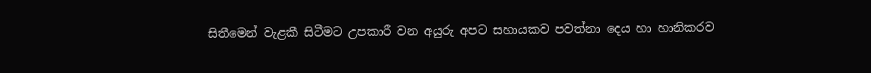සිතීමෙන් වැළකී සිටීමට උපකාරී වන අයුරු අපට සහායකව පවත්නා දෙය හා හානිකරව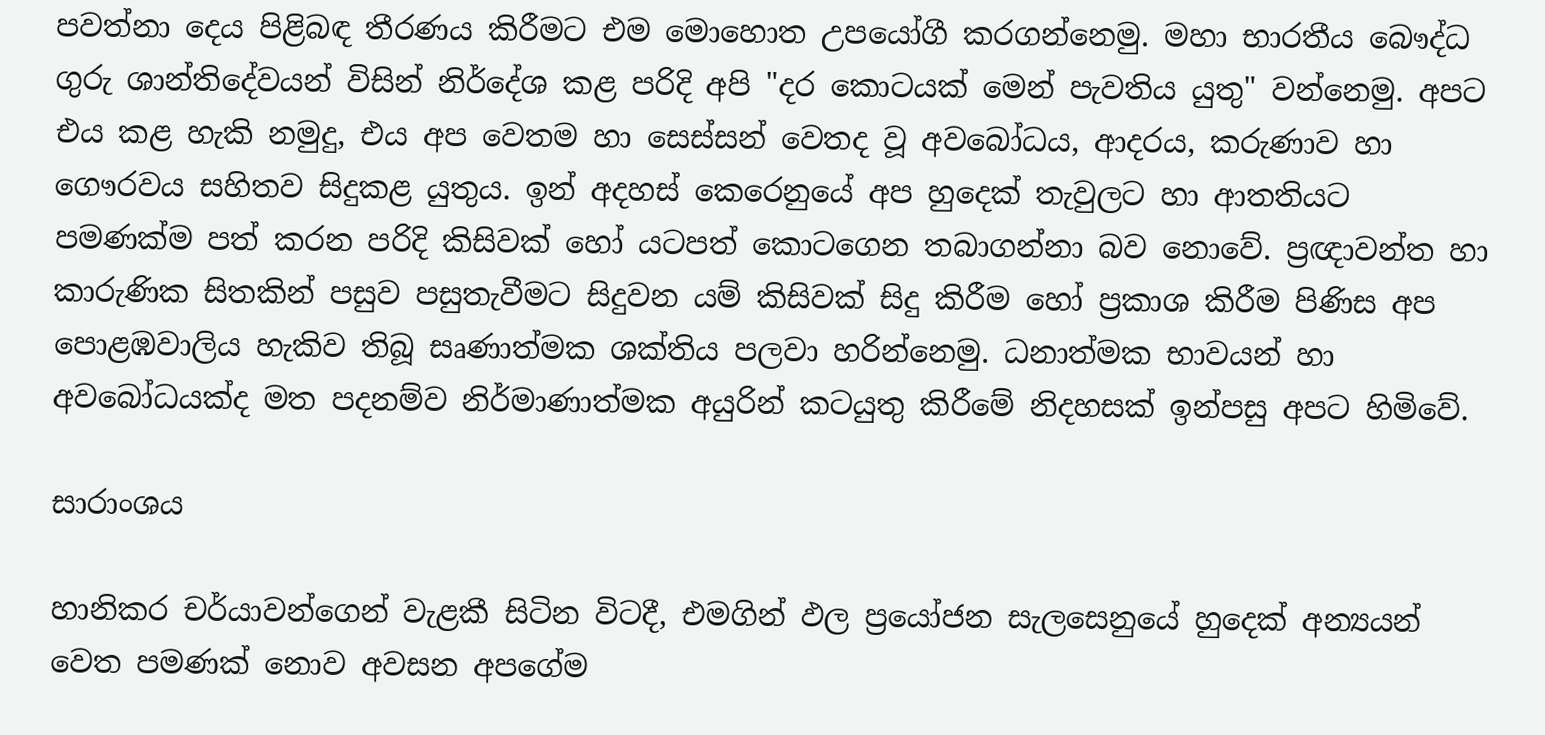පවත්නා දෙය පිළිබඳ තීරණය කිරීමට එම මොහොත උපයෝගී කරගන්නෙමු. මහා භාරතීය බෞද්ධ ගුරු ශාන්තිදේවයන් විසින් නිර්දේශ කළ පරිදි අපි "දර කොටයක් මෙන් පැවතිය යුතු" වන්නෙමු. අපට එය කළ හැකි නමුදු, එය අප වෙතම හා සෙස්සන් වෙතද වූ අවබෝධය, ආදරය, කරුණාව හා ගෞරවය සහිතව සිදුකළ යුතුය. ඉන් අදහස් කෙරෙනුයේ අප හුදෙක් තැවුලට හා ආතතියට පමණක්ම පත් කරන පරිදි කිසිවක් හෝ යටපත් කොටගෙන තබාගන්නා බව නොවේ. ප්‍රඥාවන්ත හා කාරුණික සිතකින් පසුව පසුතැවීමට සිදුවන යම් කිසිවක් සිදු කිරීම හෝ ප්‍රකාශ කිරීම පිණිස අප පොළඹවාලිය හැකිව තිබූ සෘණාත්මක ශක්තිය පලවා හරින්නෙමු. ධනාත්මක භාවයන් හා අවබෝධයක්ද මත පදනම්ව නිර්මාණාත්මක අයුරින් කටයුතු කිරීමේ නිදහසක් ඉන්පසු අපට හිමිවේ.

සාරාංශය

හානිකර චර්යාවන්ගෙන් වැළකී සිටින විටදී, එමගින් ඵල ප්‍රයෝජන සැලසෙනුයේ හුදෙක් අන්‍යයන් වෙත පමණක් නොව අවසන අපගේම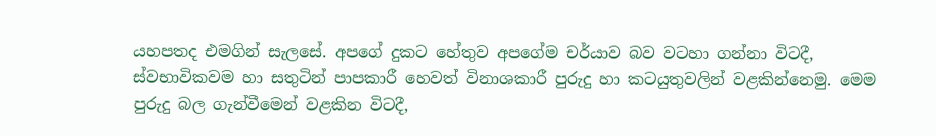යහපතද එමගින් සැලසේ. අපගේ දුකට හේතුව අපගේම චර්යාව බව වටහා ගන්නා විටදී, ස්වභාවිකවම හා සතුටින් පාපකාරී හෙවත් විනාශකාරී පුරුදු හා කටයුතුවලින් වළකින්නෙමු. මෙම පුරුදු බල ගැන්වීමෙන් වළකින විටදී,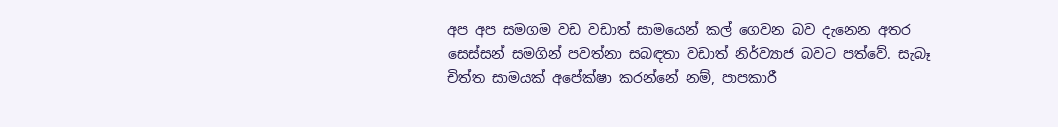අප අප සමගම වඩ වඩාත් සාමයෙන් කල් ගෙවන බව දැනෙන අතර සෙස්සන් සමගින් පවත්නා සබඳතා වඩාත් නිර්ව්‍යාජ බවට පත්වේ. සැබෑ චිත්ත සාමයක් අපේක්ෂා කරන්නේ නම්, පාපකාරී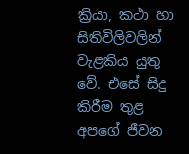ක්‍රියා, කථා හා සිතිවිලිවලින් වැළකිය යුතු වේ. එසේ සිදු කිරීම තුළ අපගේ ජීවන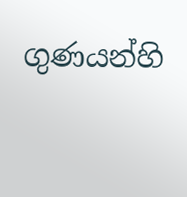ගුණයන්හි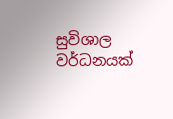සුවිශාල වර්ධනයක්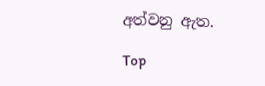අත්වනු ඇත.

Top